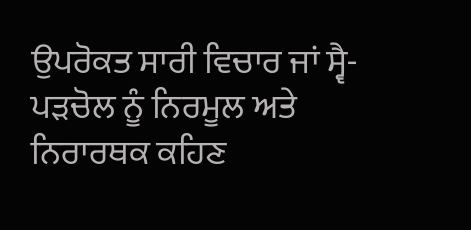ਉਪਰੋਕਤ ਸਾਰੀ ਵਿਚਾਰ ਜਾਂ ਸ੍ਵੈ-ਪੜਚੋਲ ਨੂੰ ਨਿਰਮੂਲ ਅਤੇ ਨਿਰਾਰਥਕ ਕਹਿਣ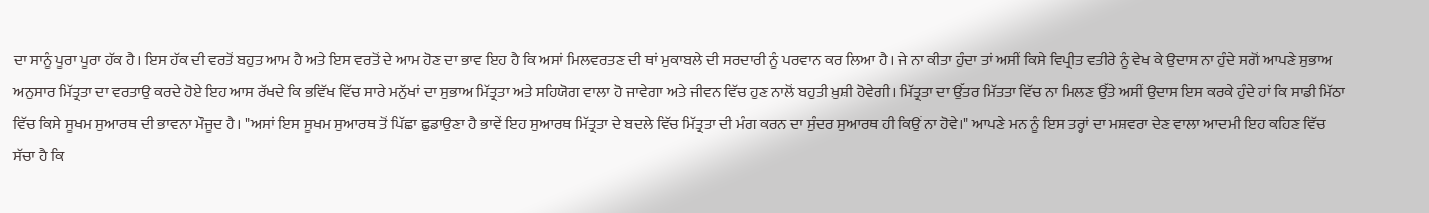ਦਾ ਸਾਨੂੰ ਪੂਰਾ ਪੂਰਾ ਹੱਕ ਹੈ। ਇਸ ਹੱਕ ਦੀ ਵਰਤੋਂ ਬਹੁਤ ਆਮ ਹੈ ਅਤੇ ਇਸ ਵਰਤੋਂ ਦੇ ਆਮ ਹੋਣ ਦਾ ਭਾਵ ਇਹ ਹੈ ਕਿ ਅਸਾਂ ਮਿਲਵਰਤਣ ਦੀ ਥਾਂ ਮੁਕਾਬਲੇ ਦੀ ਸਰਦਾਰੀ ਨੂੰ ਪਰਵਾਨ ਕਰ ਲਿਆ ਹੈ। ਜੇ ਨਾ ਕੀਤਾ ਹੁੰਦਾ ਤਾਂ ਅਸੀਂ ਕਿਸੇ ਵਿਪ੍ਰੀਤ ਵਤੀਰੇ ਨੂੰ ਵੇਖ ਕੇ ਉਦਾਸ ਨਾ ਹੁੰਦੇ ਸਗੋਂ ਆਪਣੇ ਸੁਭਾਅ ਅਨੁਸਾਰ ਮਿੱਤ੍ਰਤਾ ਦਾ ਵਰਤਾਉ ਕਰਦੇ ਹੋਏ ਇਹ ਆਸ ਰੱਖਦੇ ਕਿ ਭਵਿੱਖ ਵਿੱਚ ਸਾਰੇ ਮਨੁੱਖਾਂ ਦਾ ਸੁਭਾਅ ਮਿੱਤ੍ਰਤਾ ਅਤੇ ਸਹਿਯੋਗ ਵਾਲਾ ਹੋ ਜਾਵੇਗਾ ਅਤੇ ਜੀਵਨ ਵਿੱਚ ਹੁਣ ਨਾਲੋਂ ਬਹੁਤੀ ਖ਼ੁਸ਼ੀ ਹੋਵੇਗੀ। ਮਿੱਤ੍ਰਤਾ ਦਾ ਉੱਤਰ ਮਿੱਤਤਾ ਵਿੱਚ ਨਾ ਮਿਲਣ ਉੱਤੇ ਅਸੀਂ ਉਦਾਸ ਇਸ ਕਰਕੇ ਹੁੰਦੇ ਹਾਂ ਕਿ ਸਾਡੀ ਮਿੱਠਾ ਵਿੱਚ ਕਿਸੇ ਸੂਖਮ ਸੁਆਰਥ ਦੀ ਭਾਵਨਾ ਮੌਜੂਦ ਹੈ। "ਅਸਾਂ ਇਸ ਸੂਖਮ ਸੁਆਰਥ ਤੋਂ ਪਿੱਛਾ ਛੁਡਾਉਣਾ ਹੈ ਭਾਵੇਂ ਇਹ ਸੁਆਰਥ ਮਿੱਤ੍ਰਤਾ ਦੇ ਬਦਲੇ ਵਿੱਚ ਮਿੱਤ੍ਰਤਾ ਦੀ ਮੰਗ ਕਰਨ ਦਾ ਸੁੰਦਰ ਸੁਆਰਥ ਹੀ ਕਿਉਂ ਨਾ ਹੋਵੇ।" ਆਪਣੇ ਮਨ ਨੂੰ ਇਸ ਤਰ੍ਹਾਂ ਦਾ ਮਸ਼ਵਰਾ ਦੇਣ ਵਾਲਾ ਆਦਮੀ ਇਹ ਕਹਿਣ ਵਿੱਚ ਸੱਚਾ ਹੈ ਕਿ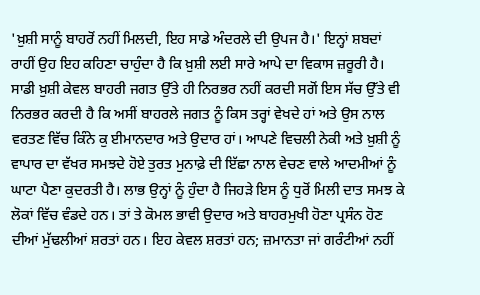'ਖ਼ੁਸ਼ੀ ਸਾਨੂੰ ਬਾਹਰੋਂ ਨਹੀਂ ਮਿਲਦੀ, ਇਹ ਸਾਡੇ ਅੰਦਰਲੇ ਦੀ ਉਪਜ ਹੈ।' ਇਨ੍ਹਾਂ ਸ਼ਬਦਾਂ ਰਾਹੀਂ ਉਹ ਇਹ ਕਹਿਣਾ ਚਾਹੁੰਦਾ ਹੈ ਕਿ ਖ਼ੁਸ਼ੀ ਲਈ ਸਾਰੇ ਆਪੇ ਦਾ ਵਿਕਾਸ ਜ਼ਰੂਰੀ ਹੈ। ਸਾਡੀ ਖ਼ੁਸ਼ੀ ਕੇਵਲ ਬਾਹਰੀ ਜਗਤ ਉੱਤੇ ਹੀ ਨਿਰਭਰ ਨਹੀਂ ਕਰਦੀ ਸਗੋਂ ਇਸ ਸੱਚ ਉੱਤੇ ਵੀ ਨਿਰਭਰ ਕਰਦੀ ਹੈ ਕਿ ਅਸੀਂ ਬਾਹਰਲੇ ਜਗਤ ਨੂੰ ਕਿਸ ਤਰ੍ਹਾਂ ਵੇਖਦੇ ਹਾਂ ਅਤੇ ਉਸ ਨਾਲ ਵਰਤਣ ਵਿੱਚ ਕਿੰਨੇ ਕੁ ਈਮਾਨਦਾਰ ਅਤੇ ਉਦਾਰ ਹਾਂ। ਆਪਣੇ ਵਿਚਲੀ ਨੇਕੀ ਅਤੇ ਖ਼ੁਸ਼ੀ ਨੂੰ ਵਾਪਾਰ ਦਾ ਵੱਖਰ ਸਮਝਦੇ ਹੋਏ ਤੁਰਤ ਮੁਨਾਫ਼ੇ ਦੀ ਇੱਛਾ ਨਾਲ ਵੇਚਣ ਵਾਲੇ ਆਦਮੀਆਂ ਨੂੰ ਘਾਟਾ ਪੈਣਾ ਕੁਦਰਤੀ ਹੈ। ਲਾਭ ਉਨ੍ਹਾਂ ਨੂੰ ਹੁੰਦਾ ਹੈ ਜਿਹੜੇ ਇਸ ਨੂੰ ਧੁਰੋਂ ਮਿਲੀ ਦਾਤ ਸਮਝ ਕੇ ਲੋਕਾਂ ਵਿੱਚ ਵੰਡਦੇ ਹਨ। ਤਾਂ ਤੇ ਕੋਮਲ ਭਾਵੀ ਉਦਾਰ ਅਤੇ ਬਾਹਰਮੁਖੀ ਹੋਣਾ ਪ੍ਰਸੰਨ ਹੋਣ ਦੀਆਂ ਮੁੱਢਲੀਆਂ ਸ਼ਰਤਾਂ ਹਨ। ਇਹ ਕੇਵਲ ਸ਼ਰਤਾਂ ਹਨ; ਜ਼ਮਾਨਤਾ ਜਾਂ ਗਰੰਟੀਆਂ ਨਹੀਂ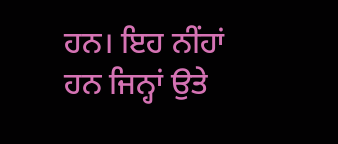ਹਨ। ਇਹ ਨੀਂਹਾਂ ਹਨ ਜਿਨ੍ਹਾਂ ਉਤੇ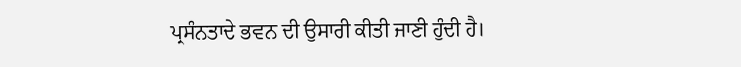ਪ੍ਰਸੰਨਤਾਦੇ ਭਵਨ ਦੀ ਉਸਾਰੀ ਕੀਤੀ ਜਾਣੀ ਹੁੰਦੀ ਹੈ।